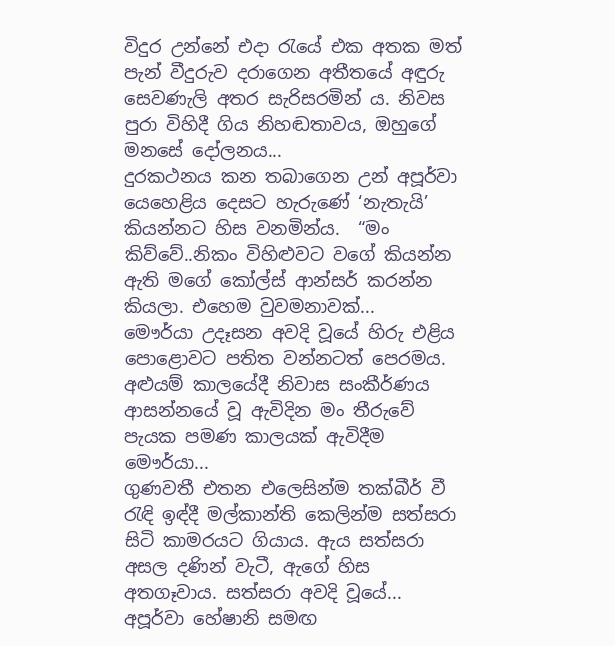විදුර උන්නේ එදා රැයේ එක අතක මත් පැන් වීදුරුව දරාගෙන අතීතයේ අඳුරු සෙවණැලි අතර සැරිසරමින් ය. නිවස පුරා විහිදී ගිය නිහඬතාවය, ඔහුගේ මනසේ දෝලනය...
දුරකථනය කන තබාගෙන උන් අපූර්වා යෙහෙළිය දෙසට හැරුණේ ‘නැතැයි’ කියන්නට හිස වනමින්ය.  “මං කිව්වේ..නිකං විහිළුවට වගේ කියන්න ඇති මගේ කෝල්ස් ආන්සර් කරන්න කියලා. එහෙම වුවමනාවක්...
මෞර්යා උදෑසන අවදි වූයේ හිරු එළිය පොළොවට පතිත වන්නටත් පෙරමය. අළුයම් කාලයේදී නිවාස සංකීර්ණය ආසන්නයේ වූ ඇවිදින මං තීරුවේ පැයක පමණ කාලයක් ඇවිදීම මෞර්යා...
ගුණවතී එතන එලෙසින්ම තක්බීර් වී රැඳි ඉඳ්දී මල්කාන්ති කෙලින්ම සත්සරා සිටි කාමරයට ගියාය. ඇය සත්සරා අසල දණින් වැටී, ඇගේ හිස අතගෑවාය. සත්සරා අවදි වූයේ...
අපූර්වා හේෂානි සමඟ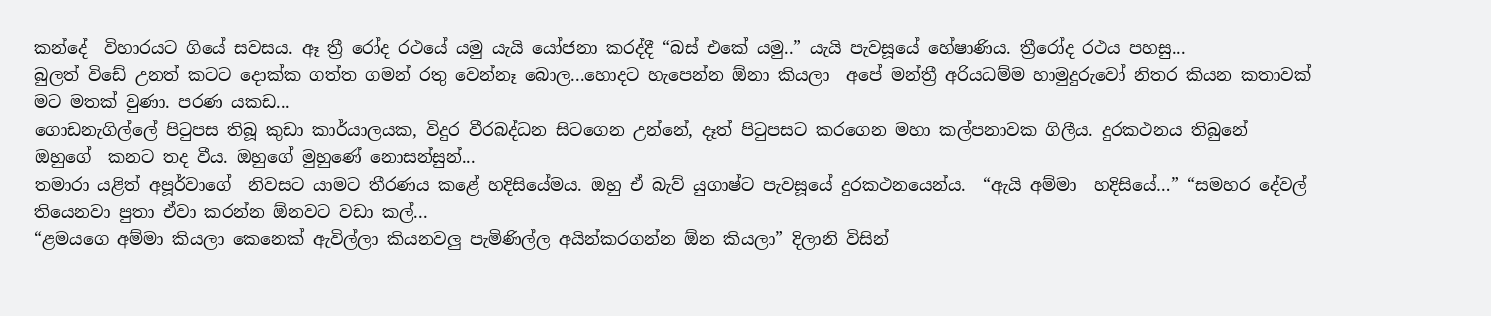කන්දේ  විහාරයට ගියේ සවසය. ඈ ත්‍රී රෝද රථයේ යමු යැයි යෝජනා කරද්දී “බස් එකේ යමු..” යැයි පැවසූයේ හේෂාණිය. ත්‍රීරෝද රථය පහසු...
බුලත් විඩේ උනත් කටට දොක්ක ගත්ත ගමන් රතු වෙන්නෑ බොල...හොදට හැපෙන්න ඕනා කියලා  අපේ මන්ත්‍රී අරියධම්ම හාමුදුරුවෝ නිතර කියන කතාවක් මට මතක් වුණා. පරණ යකඩ...
ගොඩනැගිල්ලේ පිටුපස තිබූ කුඩා කාර්යාලයක, විදුර වීරබද්ධන සිටගෙන උන්නේ, දෑත් පිටුපසට කරගෙන මහා කල්පනාවක ගිලීය. දුරකථනය තිබුනේ ඔහුගේ  කනට තද වීය. ඔහුගේ මුහුණේ නොසන්සුන්...
තමාරා යළිත් අපූර්වාගේ  නිවසට යාමට තීරණය කළේ හදිසියේමය. ඔහු ඒ බැව් යුගාෂ්ට පැවසූයේ දුරකථනයෙන්ය.  “ඇයි අම්මා  හදිසියේ…” “සමහර දේවල් තියෙනවා පුතා ඒවා කරන්න ඕනවට වඩා කල්...
“ළමයගෙ අම්මා කියලා කෙනෙක් ඇවිල්ලා කියනවලු පැමිණිල්ල අයින්කරගන්න ඕන කියලා” දිලානි විසින්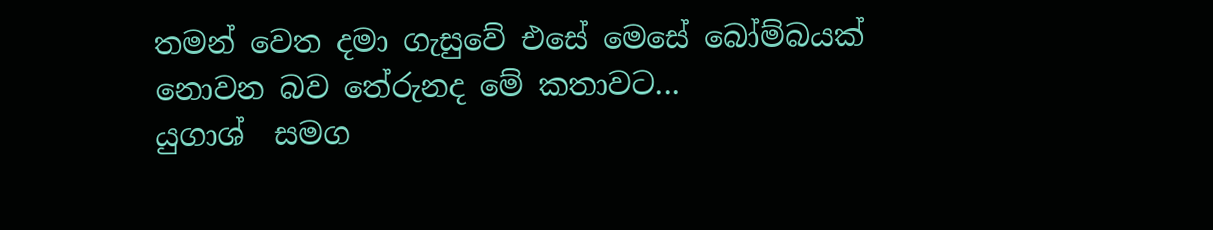තමන් වෙත දමා ගැසුවේ එසේ මෙසේ බෝම්බයක් නොවන බව තේරුනද මේ කතාවට...
යුගාශ්  සමග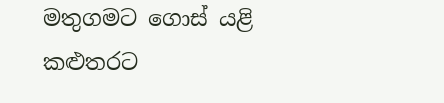මතුගමට ගොස් යළි කළුතරට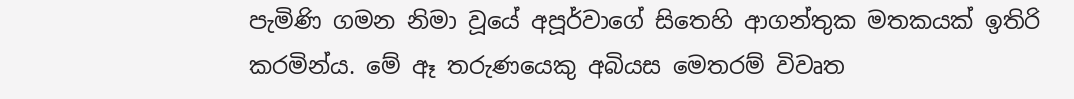පැමිණි ගමන නිමා වූයේ අපූර්වාගේ සිතෙහි ආගන්තුක මතකයක් ඉතිරි කරමින්ය. මේ ඈ තරුණයෙකු අබියස මෙතරම් විවෘත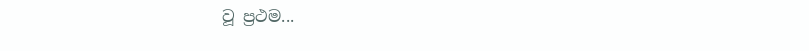වූ ප්‍රථම...